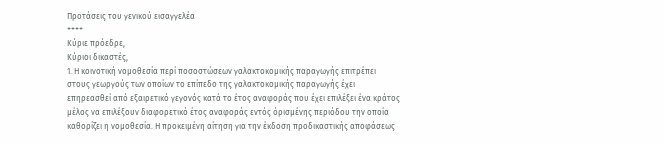Προτάσεις του γενικού εισαγγελέα
++++
Κύριε πρόεδρε,
Κύριοι δικαστές,
1. Η κοινοτική νομοθεσία περί ποσοστώσεων γαλακτοκομικής παραγωγής επιτρέπει στους γεωργούς των οποίων το επίπεδο της γαλακτοκομικής παραγωγής έχει επηρεασθεί από εξαιρετικό γεγονός κατά το έτος αναφοράς που έχει επιλέξει ένα κράτος μέλος να επιλέξουν διαφορετικό έτος αναφοράς εντός όρισμένης περιόδου την οποία καθορίζει η νομοθεσία. Η προκειμένη αίτηση για την έκδοση προδικαστικής αποφάσεως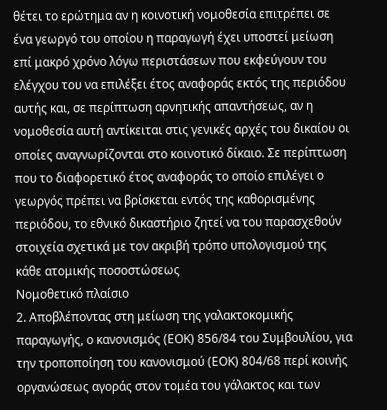θέτει το ερώτημα αν η κοινοτική νομοθεσία επιτρέπει σε ένα γεωργό του οποίου η παραγωγή έχει υποστεί μείωση επί μακρό χρόνο λόγω περιστάσεων που εκφεύγουν του ελέγχου του να επιλέξει έτος αναφοράς εκτός της περιόδου αυτής και, σε περίπτωση αρνητικής απαντήσεως, αν η νομοθεσία αυτή αντίκειται στις γενικές αρχές του δικαίου οι οποίες αναγνωρίζονται στο κοινοτικό δίκαιο. Σε περίπτωση που το διαφορετικό έτος αναφοράς το οποίο επιλέγει ο γεωργός πρέπει να βρίσκεται εντός της καθορισμένης περιόδου, το εθνικό δικαστήριο ζητεί να του παρασχεθούν στοιχεία σχετικά με τον ακριβή τρόπο υπολογισμού της κάθε ατομικής ποσοστώσεως
Νομοθετικό πλαίσιο
2. Αποβλέποντας στη μείωση της γαλακτοκομικής παραγωγής, ο κανονισμός (ΕΟΚ) 856/84 του Συμβουλίου, για την τροποποίηση του κανονισμού (ΕΟΚ) 804/68 περί κοινής οργανώσεως αγοράς στον τομέα του γάλακτος και των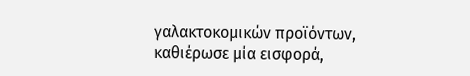γαλακτοκομικών προϊόντων, καθιέρωσε μία εισφορά,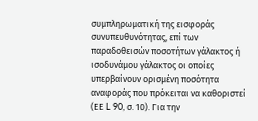συμπληρωματική της εισφοράς συνυπευθυνότητας, επί των παραδοθεισών ποσοτήτων γάλακτος ή ισοδυνάμου γάλακτος οι οποίες υπερβαίνουν ορισμένη ποσότητα αναφοράς που πρόκειται να καθοριστεί (ΕΕ L 90, σ. 10). Για την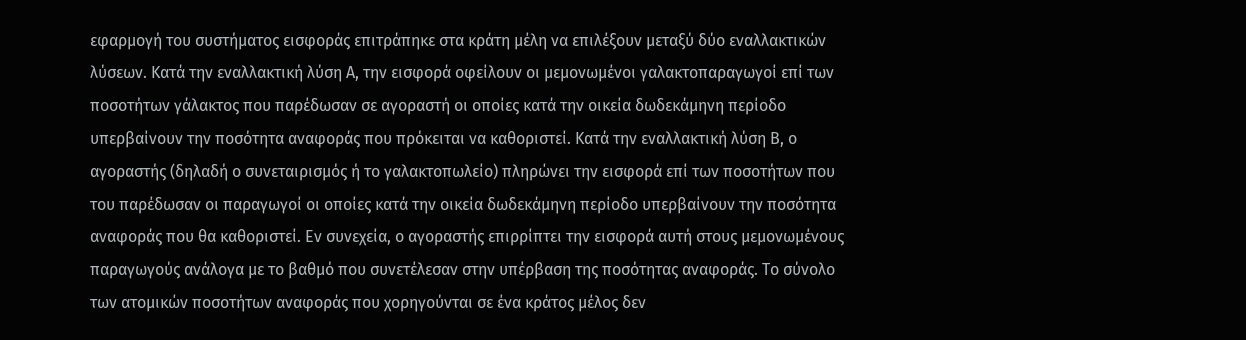εφαρμογή του συστήματος εισφοράς επιτράπηκε στα κράτη μέλη να επιλέξουν μεταξύ δύο εναλλακτικών λύσεων. Κατά την εναλλακτική λύση Α, την εισφορά οφείλουν οι μεμονωμένοι γαλακτοπαραγωγοί επί των ποσοτήτων γάλακτος που παρέδωσαν σε αγοραστή οι οποίες κατά την οικεία δωδεκάμηνη περίοδο υπερβαίνουν την ποσότητα αναφοράς που πρόκειται να καθοριστεί. Κατά την εναλλακτική λύση Β, ο αγοραστής (δηλαδή ο συνεταιρισμός ή το γαλακτοπωλείο) πληρώνει την εισφορά επί των ποσοτήτων που του παρέδωσαν οι παραγωγοί οι οποίες κατά την οικεία δωδεκάμηνη περίοδο υπερβαίνουν την ποσότητα αναφοράς που θα καθοριστεί. Εν συνεχεία, ο αγοραστής επιρρίπτει την εισφορά αυτή στους μεμονωμένους παραγωγούς ανάλογα με το βαθμό που συνετέλεσαν στην υπέρβαση της ποσότητας αναφοράς. Το σύνολο των ατομικών ποσοτήτων αναφοράς που χορηγούνται σε ένα κράτος μέλος δεν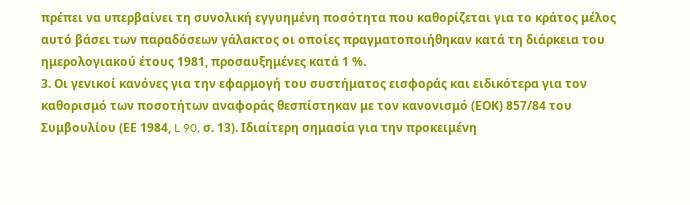πρέπει να υπερβαίνει τη συνολική εγγυημένη ποσότητα που καθορίζεται για το κράτος μέλος αυτό βάσει των παραδόσεων γάλακτος οι οποίες πραγματοποιήθηκαν κατά τη διάρκεια του ημερολογιακού έτους 1981, προσαυξημένες κατά 1 %.
3. Οι γενικοί κανόνες για την εφαρμογή του συστήματος εισφοράς και ειδικότερα για τον καθορισμό των ποσοτήτων αναφοράς θεσπίστηκαν με τον κανονισμό (ΕΟΚ) 857/84 του Συμβουλίου (ΕΕ 1984, L 90, σ. 13). Ιδιαίτερη σημασία για την προκειμένη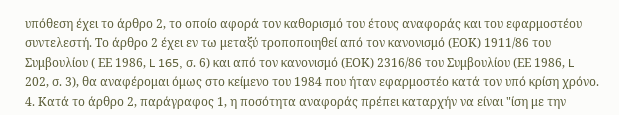υπόθεση έχει το άρθρο 2, το οποίο αφορά τον καθορισμό του έτους αναφοράς και του εφαρμοστέου συντελεστή. Το άρθρο 2 έχει εν τω μεταξύ τροποποιηθεί από τον κανονισμό (ΕΟΚ) 1911/86 του Συμβουλίου ( ΕΕ 1986, L 165, σ. 6) και από τον κανονισμό (ΕΟΚ) 2316/86 του Συμβουλίου (ΕΕ 1986, L 202, σ. 3), θα αναφέρομαι όμως στο κείμενο του 1984 που ήταν εφαρμοστέο κατά τον υπό κρίση χρόνο.
4. Κατά το άρθρο 2, παράγραφος 1, η ποσότητα αναφοράς πρέπει καταρχήν να είναι "ίση με την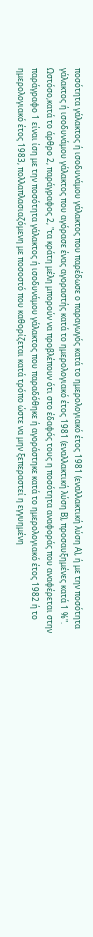ποσότητα γάλακτος ή ισοδυνάμου γάλακτος που παρέδωσε ο παραγωγός κατά το ημερολογιακό έτος 1981 (εναλλακτική λύση Α), ή με την ποσότητα γάλακτος ή ισοδυνάμου γάλακτος που αγόρασε ένας αγοραστής κατά το ημερολογιακό έτος 1981 (εναλλακτική λύση Β), προσαυξημένες κατά 1 %". Ωστόσο,κατά το άρθρο 2, παράγραφος 2, "τα κράτη μέλη μπορούν να προβλέπουν ότι στο έδαφός τους η ποσότητα αναφοράς που αναφέρεται στην παράγραφο 1 είναι ίση με την ποσότητα γάλακτος ή ισοδυνάμου γάλακτος που παραδόθηκε ή αγοράστηκε κατά το ημερολογιακό έτος 1982 ή το ημερολογιακό έτος 1983, πολλαπλασιαζόμενη με ποσοστό που καθορίζεται κατά τρόπο ώστε να μην ξεπεραστεί η εγγυημένη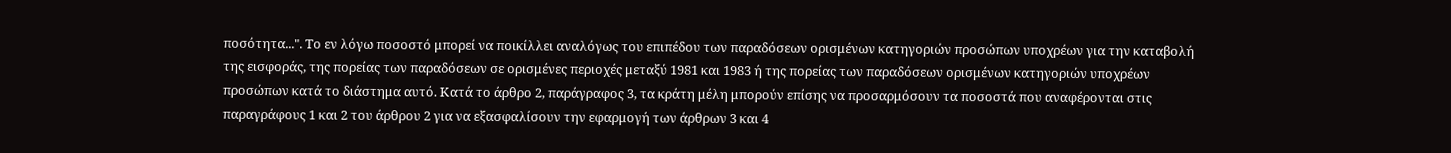ποσότητα...". Το εν λόγω ποσοστό μπορεί να ποικίλλει αναλόγως του επιπέδου των παραδόσεων ορισμένων κατηγοριών προσώπων υποχρέων για την καταβολή της εισφοράς, της πορείας των παραδόσεων σε ορισμένες περιοχές μεταξύ 1981 και 1983 ή της πορείας των παραδόσεων ορισμένων κατηγοριών υποχρέων προσώπων κατά το διάστημα αυτό. Κατά το άρθρο 2, παράγραφος 3, τα κράτη μέλη μπορούν επίσης να προσαρμόσουν τα ποσοστά που αναφέρονται στις παραγράφους 1 και 2 του άρθρου 2 για να εξασφαλίσουν την εφαρμογή των άρθρων 3 και 4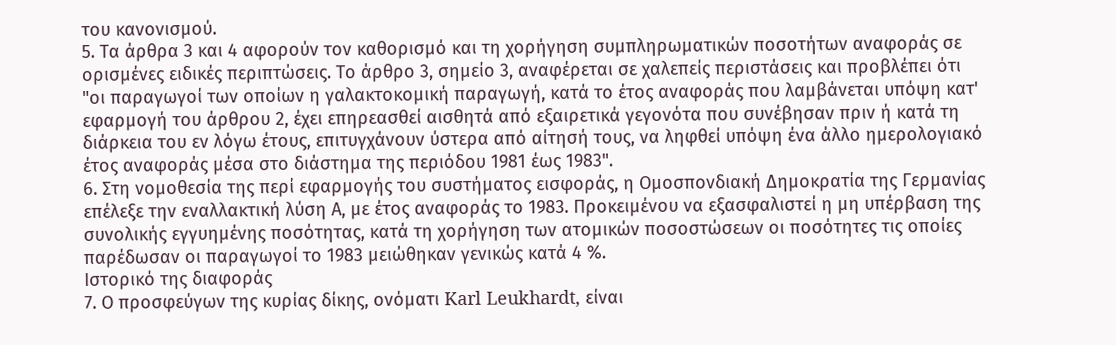του κανονισμού.
5. Τα άρθρα 3 και 4 αφορούν τον καθορισμό και τη χορήγηση συμπληρωματικών ποσοτήτων αναφοράς σε ορισμένες ειδικές περιπτώσεις. Το άρθρο 3, σημείο 3, αναφέρεται σε χαλεπείς περιστάσεις και προβλέπει ότι "οι παραγωγοί των οποίων η γαλακτοκομική παραγωγή, κατά το έτος αναφοράς που λαμβάνεται υπόψη κατ' εφαρμογή του άρθρου 2, έχει επηρεασθεί αισθητά από εξαιρετικά γεγονότα που συνέβησαν πριν ή κατά τη διάρκεια του εν λόγω έτους, επιτυγχάνουν ύστερα από αίτησή τους, να ληφθεί υπόψη ένα άλλο ημερολογιακό έτος αναφοράς μέσα στο διάστημα της περιόδου 1981 έως 1983".
6. Στη νομοθεσία της περί εφαρμογής του συστήματος εισφοράς, η Ομοσπονδιακή Δημοκρατία της Γερμανίας επέλεξε την εναλλακτική λύση Α, με έτος αναφοράς το 1983. Προκειμένου να εξασφαλιστεί η μη υπέρβαση της συνολικής εγγυημένης ποσότητας, κατά τη χορήγηση των ατομικών ποσοστώσεων οι ποσότητες τις οποίες παρέδωσαν οι παραγωγοί το 1983 μειώθηκαν γενικώς κατά 4 %.
Ιστορικό της διαφοράς
7. Ο προσφεύγων της κυρίας δίκης, ονόματι Karl Leukhardt, είναι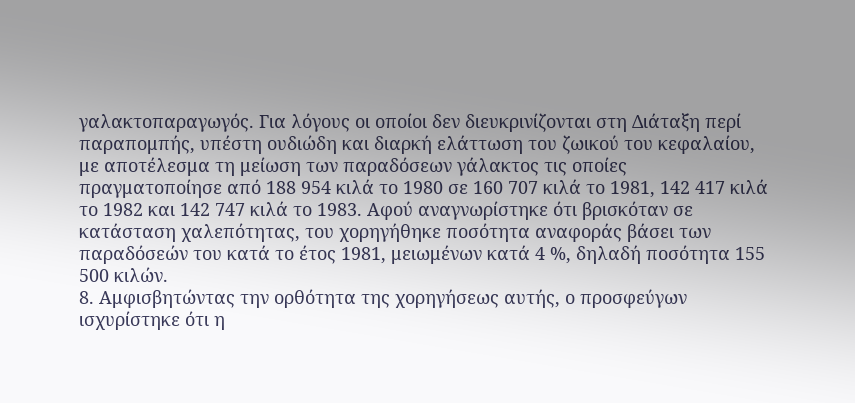γαλακτοπαραγωγός. Για λόγους οι οποίοι δεν διευκρινίζονται στη Διάταξη περί παραπομπής, υπέστη ουδιώδη και διαρκή ελάττωση του ζωικού του κεφαλαίου, με αποτέλεσμα τη μείωση των παραδόσεων γάλακτος τις οποίες πραγματοποίησε από 188 954 κιλά το 1980 σε 160 707 κιλά το 1981, 142 417 κιλά το 1982 και 142 747 κιλά το 1983. Αφού αναγνωρίστηκε ότι βρισκόταν σε κατάσταση χαλεπότητας, του χορηγήθηκε ποσότητα αναφοράς βάσει των παραδόσεών του κατά το έτος 1981, μειωμένων κατά 4 %, δηλαδή ποσότητα 155 500 κιλών.
8. Αμφισβητώντας την ορθότητα της χορηγήσεως αυτής, ο προσφεύγων ισχυρίστηκε ότι η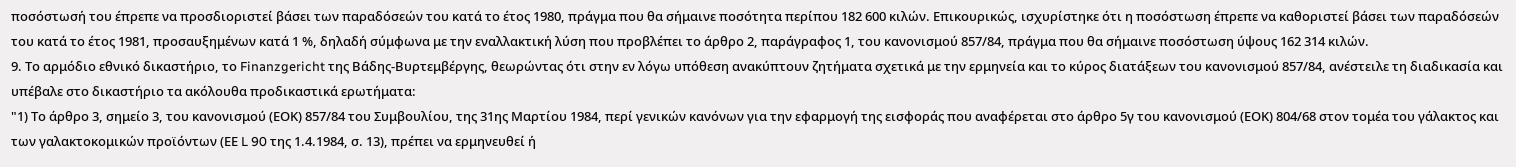ποσόστωσή του έπρεπε να προσδιοριστεί βάσει των παραδόσεών του κατά το έτος 1980, πράγμα που θα σήμαινε ποσότητα περίπου 182 600 κιλών. Επικουρικώς, ισχυρίστηκε ότι η ποσόστωση έπρεπε να καθοριστεί βάσει των παραδόσεών του κατά το έτος 1981, προσαυξημένων κατά 1 %, δηλαδή σύμφωνα με την εναλλακτική λύση που προβλέπει το άρθρο 2, παράγραφος 1, του κανονισμού 857/84, πράγμα που θα σήμαινε ποσόστωση ύψους 162 314 κιλών.
9. Το αρμόδιο εθνικό δικαστήριο, το Finanzgericht της Βάδης-Βυρτεμβέργης, θεωρώντας ότι στην εν λόγω υπόθεση ανακύπτουν ζητήματα σχετικά με την ερμηνεία και το κύρος διατάξεων του κανονισμού 857/84, ανέστειλε τη διαδικασία και υπέβαλε στο δικαστήριο τα ακόλουθα προδικαστικά ερωτήματα:
"1) Το άρθρο 3, σημείο 3, του κανονισμού (ΕΟΚ) 857/84 του Συμβουλίου, της 31ης Μαρτίου 1984, περί γενικών κανόνων για την εφαρμογή της εισφοράς που αναφέρεται στο άρθρο 5γ του κανονισμού (ΕΟΚ) 804/68 στον τομέα του γάλακτος και των γαλακτοκομικών προϊόντων (ΕΕ L 90 της 1.4.1984, σ. 13), πρέπει να ερμηνευθεί ή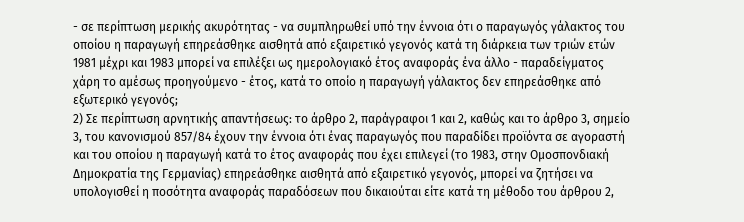- σε περίπτωση μερικής ακυρότητας - να συμπληρωθεί υπό την έννοια ότι ο παραγωγός γάλακτος του οποίου η παραγωγή επηρεάσθηκε αισθητά από εξαιρετικό γεγονός κατά τη διάρκεια των τριών ετών 1981 μέχρι και 1983 μπορεί να επιλέξει ως ημερολογιακό έτος αναφοράς ένα άλλο - παραδείγματος χάρη το αμέσως προηγούμενο - έτος, κατά το οποίο η παραγωγή γάλακτος δεν επηρεάσθηκε από εξωτερικό γεγονός;
2) Σε περίπτωση αρνητικής απαντήσεως: το άρθρο 2, παράγραφοι 1 και 2, καθώς και το άρθρο 3, σημείο 3, του κανονισμού 857/84 έχουν την έννοια ότι ένας παραγωγός που παραδίδει προϊόντα σε αγοραστή και του οποίου η παραγωγή κατά το έτος αναφοράς που έχει επιλεγεί (το 1983, στην Ομοσπονδιακή Δημοκρατία της Γερμανίας) επηρεάσθηκε αισθητά από εξαιρετικό γεγονός, μπορεί να ζητήσει να υπολογισθεί η ποσότητα αναφοράς παραδόσεων που δικαιούται είτε κατά τη μέθοδο του άρθρου 2,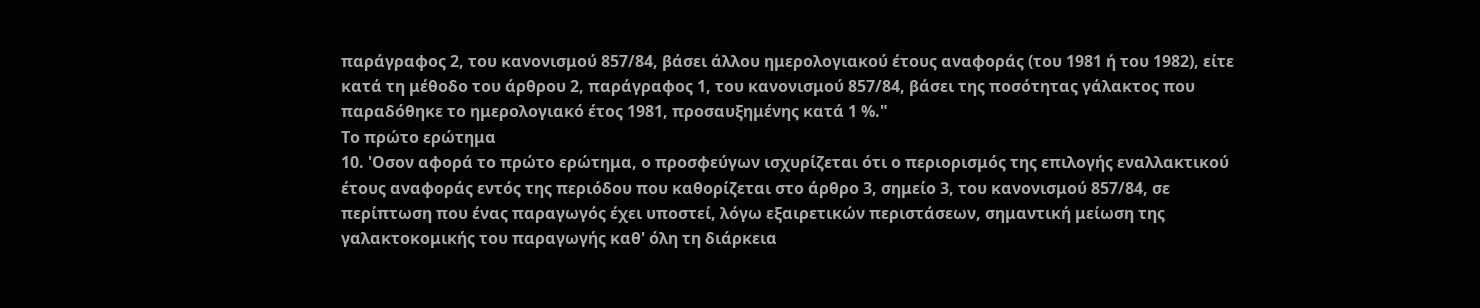παράγραφος 2, του κανονισμού 857/84, βάσει άλλου ημερολογιακού έτους αναφοράς (του 1981 ή του 1982), είτε κατά τη μέθοδο του άρθρου 2, παράγραφος 1, του κανονισμού 857/84, βάσει της ποσότητας γάλακτος που παραδόθηκε το ημερολογιακό έτος 1981, προσαυξημένης κατά 1 %."
Το πρώτο ερώτημα
10. 'Οσον αφορά το πρώτο ερώτημα, ο προσφεύγων ισχυρίζεται ότι ο περιορισμός της επιλογής εναλλακτικού έτους αναφοράς εντός της περιόδου που καθορίζεται στο άρθρο 3, σημείο 3, του κανονισμού 857/84, σε περίπτωση που ένας παραγωγός έχει υποστεί, λόγω εξαιρετικών περιστάσεων, σημαντική μείωση της γαλακτοκομικής του παραγωγής καθ' όλη τη διάρκεια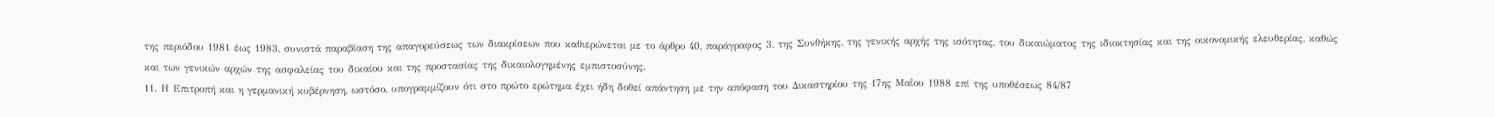της περιόδου 1981 έως 1983, συνιστά παραβίαση της απαγορεύσεως των διακρίσεων που καθιερώνεται με το άρθρο 40, παράγραφος 3, της Συνθήκης, της γενικής αρχής της ισότητας, του δικαιώματος της ιδιοκτησίας και της οικονομικής ελευθερίας, καθώς και των γενικών αρχών της ασφαλείας του δικαίου και της προστασίας της δικαιολογημένης εμπιστοσύνης.
11. Η Επιτροπή και η γερμανική κυβέρνηση, ωστόσο, υπογραμμίζουν ότι στο πρώτο ερώτημα έχει ήδη δοθεί απάντηση με την απόφαση του Δικαστηρίου της 17ης Μαΐου 1988 επί της υποθέσεως 84/87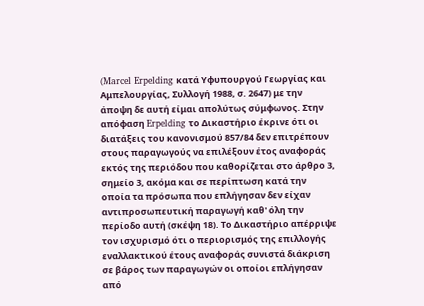(Marcel Erpelding κατά Υφυπουργού Γεωργίας και Αμπελουργίας, Συλλογή 1988, σ. 2647) με την άποψη δε αυτή είμαι απολύτως σύμφωνος. Στην απόφαση Erpelding το Δικαστήριο έκρινε ότι οι διατάξεις του κανονισμού 857/84 δεν επιτρέπουν στους παραγωγούς να επιλέξουν έτος αναφοράς εκτός της περιόδου που καθορίζεται στο άρθρο 3, σημείο 3, ακόμα και σε περίπτωση κατά την οποία τα πρόσωπα που επλήγησαν δεν είχαν αντιπροσωπευτική παραγωγή καθ' όλη την περίοδο αυτή (σκέψη 18). Το Δικαστήριο απέρριψε τον ισχυρισμό ότι ο περιορισμός της επιλλογής εναλλακτικού έτους αναφοράς συνιστά διάκριση σε βάρος των παραγωγών οι οποίοι επλήγησαν από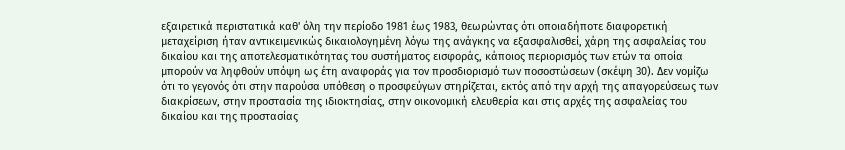εξαιρετικά περιστατικά καθ' όλη την περίοδο 1981 έως 1983, θεωρώντας ότι οποιαδήποτε διαφορετική μεταχείριση ήταν αντικειμενικώς δικαιολογημένη λόγω της ανάγκης να εξασφαλισθεί, χάρη της ασφαλείας του δικαίου και της αποτελεσματικότητας του συστήματος εισφοράς, κάποιος περιορισμός των ετών τα οποία μπορούν να ληφθούν υπόψη ως έτη αναφοράς για τον προσδιορισμό των ποσοστώσεων (σκέψη 30). Δεν νομίζω ότι το γεγονός ότι στην παρούσα υπόθεση ο προσφεύγων στηρίζεται, εκτός από την αρχή της απαγορεύσεως των διακρίσεων, στην προστασία της ιδιοκτησίας, στην οικονομική ελευθερία και στις αρχές της ασφαλείας του δικαίου και της προστασίας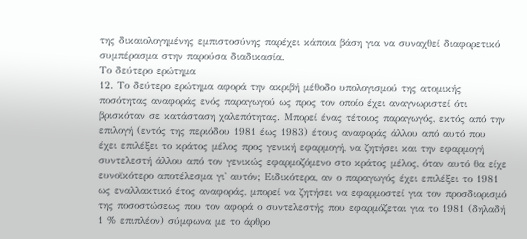της δικαιολογημένης εμπιστοσύνης παρέχει κάποια βάση για να συναχθεί διαφορετικό συμπέρασμα στην παρούσα διαδικασία.
Το δεύτερο ερώτημα
12. Το δεύτερο ερώτημα αφορά την ακριβή μέθοδο υπολογισμού της ατομικής ποσότητας αναφοράς ενός παραγωγού ως προς τον οποίο έχει αναγνωριστεί ότι βρισκόταν σε κατάσταση χαλεπότητας. Μπορεί ένας τέτοιος παραγωγός, εκτός από την επιλογή (εντός της περιόδου 1981 έως 1983) έτους αναφοράς άλλου από αυτό που έχει επιλέξει το κράτος μέλος προς γενική εφαρμογή, να ζητήσει και την εφαρμογή συντελεστή άλλου από τον γενικώς εφαρμοζόμενο στο κράτος μέλος, όταν αυτό θα είχε ευνοϊκότερο αποτέλεσμα γι' αυτόν; Ειδικότερα, αν ο παραγωγός έχει επιλέξει το 1981 ως εναλλακτικό έτος αναφοράς, μπορεί να ζητήσει να εφαρμοστεί για τον προσδιορισμό της ποσοστώσεως που τον αφορά ο συντελεστής που εφαρμόζεται για το 1981 (δηλαδή 1 % επιπλέον) σύμφωνα με το άρθρο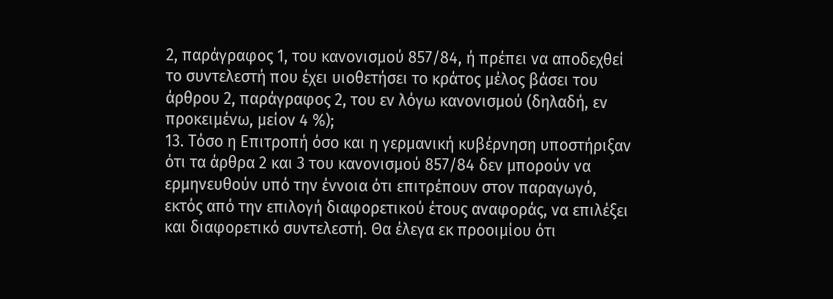2, παράγραφος 1, του κανονισμού 857/84, ή πρέπει να αποδεχθεί το συντελεστή που έχει υιοθετήσει το κράτος μέλος βάσει του άρθρου 2, παράγραφος 2, του εν λόγω κανονισμού (δηλαδή, εν προκειμένω, μείον 4 %);
13. Τόσο η Επιτροπή όσο και η γερμανική κυβέρνηση υποστήριξαν ότι τα άρθρα 2 και 3 του κανονισμού 857/84 δεν μπορούν να ερμηνευθούν υπό την έννοια ότι επιτρέπουν στον παραγωγό, εκτός από την επιλογή διαφορετικού έτους αναφοράς, να επιλέξει και διαφορετικό συντελεστή. Θα έλεγα εκ προοιμίου ότι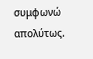συμφωνώ απολύτως.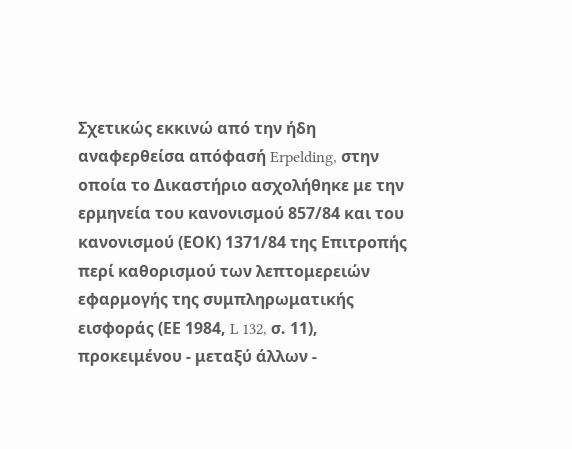Σχετικώς εκκινώ από την ήδη αναφερθείσα απόφασή Erpelding, στην οποία το Δικαστήριο ασχολήθηκε με την ερμηνεία του κανονισμού 857/84 και του κανονισμού (ΕΟΚ) 1371/84 της Επιτροπής περί καθορισμού των λεπτομερειών εφαρμογής της συμπληρωματικής εισφοράς (ΕΕ 1984, L 132, σ. 11), προκειμένου - μεταξύ άλλων -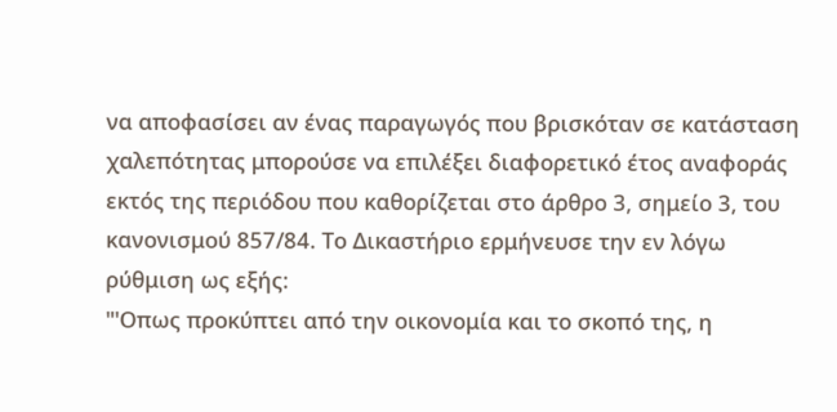να αποφασίσει αν ένας παραγωγός που βρισκόταν σε κατάσταση χαλεπότητας μπορούσε να επιλέξει διαφορετικό έτος αναφοράς εκτός της περιόδου που καθορίζεται στο άρθρο 3, σημείο 3, του κανονισμού 857/84. Το Δικαστήριο ερμήνευσε την εν λόγω ρύθμιση ως εξής:
"'Οπως προκύπτει από την οικονομία και το σκοπό της, η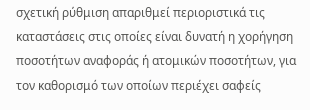σχετική ρύθμιση απαριθμεί περιοριστικά τις καταστάσεις στις οποίες είναι δυνατή η χορήγηση ποσοτήτων αναφοράς ή ατομικών ποσοτήτων, για τον καθορισμό των οποίων περιέχει σαφείς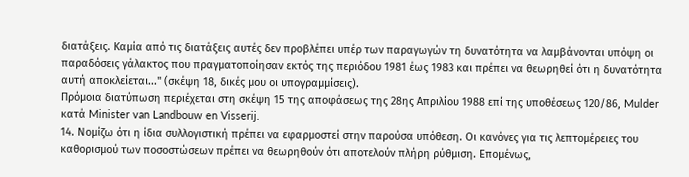διατάξεις. Καμία από τις διατάξεις αυτές δεν προβλέπει υπέρ των παραγωγών τη δυνατότητα να λαμβάνονται υπόψη οι παραδόσεις γάλακτος που πραγματοποίησαν εκτός της περιόδου 1981 έως 1983 και πρέπει να θεωρηθεί ότι η δυνατότητα αυτή αποκλείεται..." (σκέψη 18, δικές μου οι υπογραμμίσεις).
Πρόμοια διατύπωση περιέχεται στη σκέψη 15 της αποφάσεως της 28ης Απριλίου 1988 επί της υποθέσεως 120/86, Mulder κατά Minister van Landbouw en Visserij.
14. Νομίζω ότι η ίδια συλλογιστική πρέπει να εφαρμοστεί στην παρούσα υπόθεση. Οι κανόνες για τις λεπτομέρειες του καθορισμού των ποσοστώσεων πρέπει να θεωρηθούν ότι αποτελούν πλήρη ρύθμιση. Επομένως,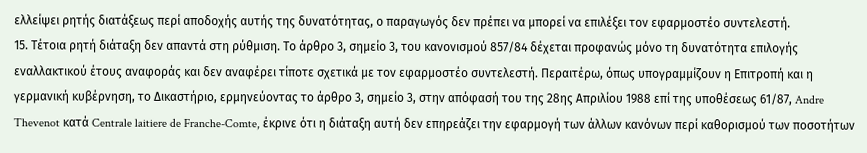ελλείψει ρητής διατάξεως περί αποδοχής αυτής της δυνατότητας, ο παραγωγός δεν πρέπει να μπορεί να επιλέξει τον εφαρμοστέο συντελεστή.
15. Τέτοια ρητή διάταξη δεν απαντά στη ρύθμιση. Το άρθρο 3, σημείο 3, του κανονισμού 857/84 δέχεται προφανώς μόνο τη δυνατότητα επιλογής εναλλακτικού έτους αναφοράς και δεν αναφέρει τίποτε σχετικά με τον εφαρμοστέο συντελεστή. Περαιτέρω, όπως υπογραμμίζουν η Επιτροπή και η γερμανική κυβέρνηση, το Δικαστήριο, ερμηνεύοντας το άρθρο 3, σημείο 3, στην απόφασή του της 28ης Απριλίου 1988 επί της υποθέσεως 61/87, Andre Thevenot κατά Centrale laitiere de Franche-Comte, έκρινε ότι η διάταξη αυτή δεν επηρεάζει την εφαρμογή των άλλων κανόνων περί καθορισμού των ποσοτήτων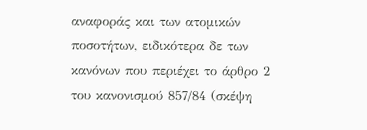αναφοράς και των ατομικών ποσοτήτων, ειδικότερα δε των κανόνων που περιέχει το άρθρο 2 του κανονισμού 857/84 (σκέψη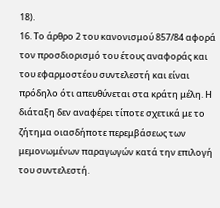18).
16. Το άρθρο 2 του κανονισμού 857/84 αφορά τον προσδιορισμό του έτους αναφοράς και του εφαρμοστέου συντελεστή και είναι πρόδηλο ότι απευθύνεται στα κράτη μέλη. Η διάταξη δεν αναφέρει τίποτε σχετικά με το ζήτημα οιασδήποτε περεμβάσεως των μεμονωμένων παραγωγών κατά την επιλογή του συντελεστή.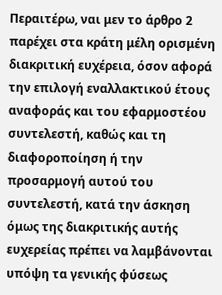Περαιτέρω, ναι μεν το άρθρο 2 παρέχει στα κράτη μέλη ορισμένη διακριτική ευχέρεια, όσον αφορά την επιλογή εναλλακτικού έτους αναφοράς και του εφαρμοστέου συντελεστή, καθώς και τη διαφοροποίηση ή την προσαρμογή αυτού του συντελεστή, κατά την άσκηση όμως της διακριτικής αυτής ευχερείας πρέπει να λαμβάνονται υπόψη τα γενικής φύσεως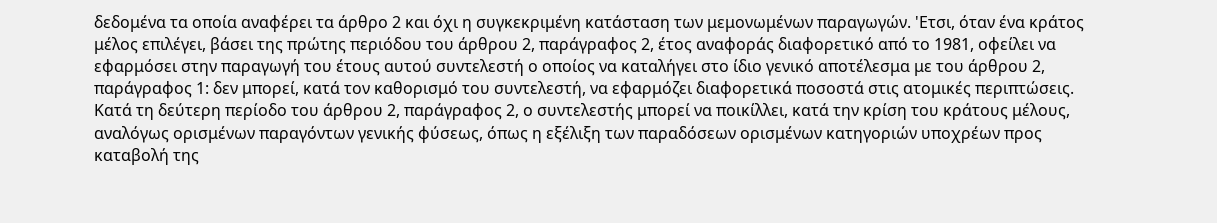δεδομένα τα οποία αναφέρει τα άρθρο 2 και όχι η συγκεκριμένη κατάσταση των μεμονωμένων παραγωγών. 'Ετσι, όταν ένα κράτος μέλος επιλέγει, βάσει της πρώτης περιόδου του άρθρου 2, παράγραφος 2, έτος αναφοράς διαφορετικό από το 1981, οφείλει να εφαρμόσει στην παραγωγή του έτους αυτού συντελεστή ο οποίος να καταλήγει στο ίδιο γενικό αποτέλεσμα με του άρθρου 2, παράγραφος 1: δεν μπορεί, κατά τον καθορισμό του συντελεστή, να εφαρμόζει διαφορετικά ποσοστά στις ατομικές περιπτώσεις. Κατά τη δεύτερη περίοδο του άρθρου 2, παράγραφος 2, ο συντελεστής μπορεί να ποικίλλει, κατά την κρίση του κράτους μέλους, αναλόγως ορισμένων παραγόντων γενικής φύσεως, όπως η εξέλιξη των παραδόσεων ορισμένων κατηγοριών υποχρέων προς καταβολή της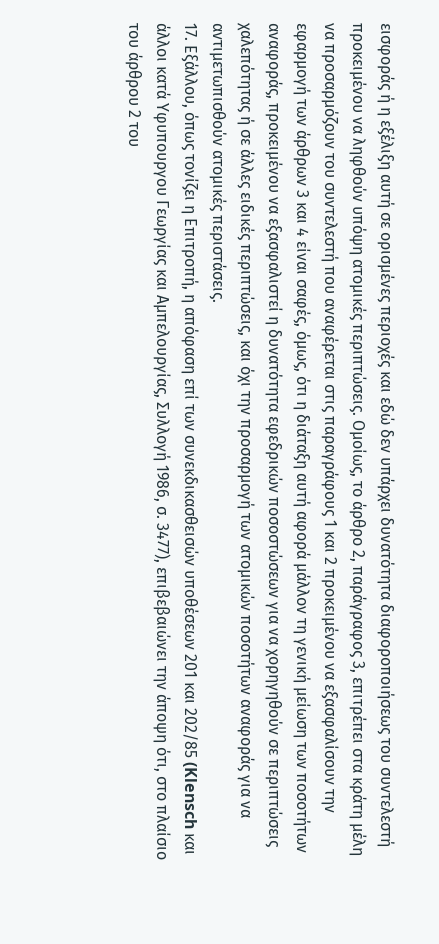εισφοράς ή η εξέλιξη αυτή σε ορισμένες περιοχές και εδώ δεν υπάρχει δυνατότητα διαφοροποιήσεως του συντελεστή προκειμένου να ληφθούν υπόψη ατομικές περιπτώσεις. Ομοίως, το άρθρο 2, παράγραφος 3, επιτρέπει στα κράτη μέλη να προσαρμόζουν του συντελεστή που αναφέρεται στις παραγράφους 1 και 2 προκειμένου να εξασφαλίσουν την εφαρμογή των άρθρων 3 και 4 είναι σαφές, όμως, ότι η διάταξη αυτή αφορά μάλλον τη γενική μείωση των ποσοτήτων αναφοράς, προκειμένου να εξασφαλιστεί η δυνατότητα εφεδρικών ποσοστώσεων για να χορηγηθούν σε περιπτώσεις χαλεπότητας ή σε άλλες ειδικές περιπτώσεις, και όχι την προσαρμογή των ατομικών ποσοτήτων αναφοράς για να αντιμετωπισθούν ατομικές περιστάσεις.
17. Εξάλλου, όπως τονίζει η Επιτροπή, η απόφαση επί των συνεκδικασθεισών υποθέσεων 201 και 202/85 (Klensch και άλλοι κατά Υφυπουργου Γεωργίας και Αμπελουργίας, Συλλογή 1986, σ. 3477), επιβεβαιώνει την άποψη ότι, στο πλαίσιο του άρθρου 2 του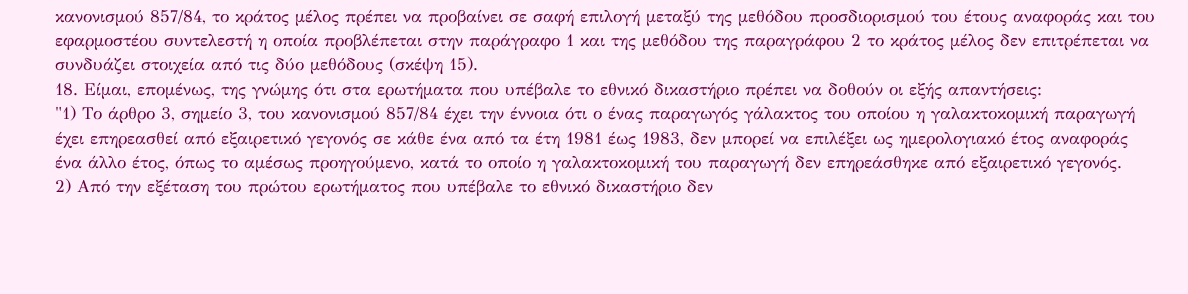κανονισμού 857/84, το κράτος μέλος πρέπει να προβαίνει σε σαφή επιλογή μεταξύ της μεθόδου προσδιορισμού του έτους αναφοράς και του εφαρμοστέου συντελεστή η οποία προβλέπεται στην παράγραφο 1 και της μεθόδου της παραγράφου 2 το κράτος μέλος δεν επιτρέπεται να συνδυάζει στοιχεία από τις δύο μεθόδους (σκέψη 15).
18. Είμαι, επομένως, της γνώμης ότι στα ερωτήματα που υπέβαλε το εθνικό δικαστήριο πρέπει να δοθούν οι εξής απαντήσεις:
"1) Το άρθρο 3, σημείο 3, του κανονισμού 857/84 έχει την έννοια ότι ο ένας παραγωγός γάλακτος του οποίου η γαλακτοκομική παραγωγή έχει επηρεασθεί από εξαιρετικό γεγονός σε κάθε ένα από τα έτη 1981 έως 1983, δεν μπορεί να επιλέξει ως ημερολογιακό έτος αναφοράς ένα άλλο έτος, όπως το αμέσως προηγούμενο, κατά το οποίο η γαλακτοκομική του παραγωγή δεν επηρεάσθηκε από εξαιρετικό γεγονός.
2) Από την εξέταση του πρώτου ερωτήματος που υπέβαλε το εθνικό δικαστήριο δεν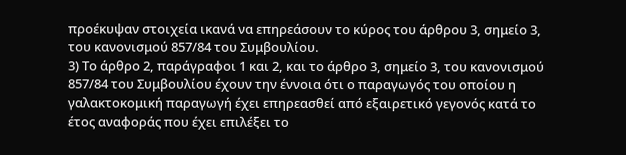προέκυψαν στοιχεία ικανά να επηρεάσουν το κύρος του άρθρου 3, σημείο 3, του κανονισμού 857/84 του Συμβουλίου.
3) Το άρθρο 2, παράγραφοι 1 και 2, και το άρθρο 3, σημείο 3, του κανονισμού 857/84 του Συμβουλίου έχουν την έννοια ότι ο παραγωγός του οποίου η γαλακτοκομική παραγωγή έχει επηρεασθεί από εξαιρετικό γεγονός κατά το έτος αναφοράς που έχει επιλέξει το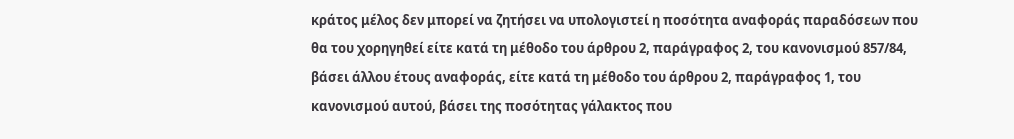κράτος μέλος δεν μπορεί να ζητήσει να υπολογιστεί η ποσότητα αναφοράς παραδόσεων που θα του χορηγηθεί είτε κατά τη μέθοδο του άρθρου 2, παράγραφος 2, του κανονισμού 857/84, βάσει άλλου έτους αναφοράς, είτε κατά τη μέθοδο του άρθρου 2, παράγραφος 1, του κανονισμού αυτού, βάσει της ποσότητας γάλακτος που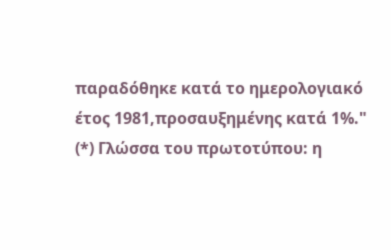παραδόθηκε κατά το ημερολογιακό έτος 1981,προσαυξημένης κατά 1%."
(*) Γλώσσα του πρωτοτύπου: η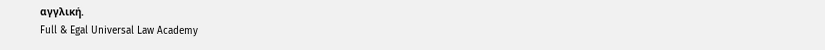αγγλική.
Full & Egal Universal Law Academy